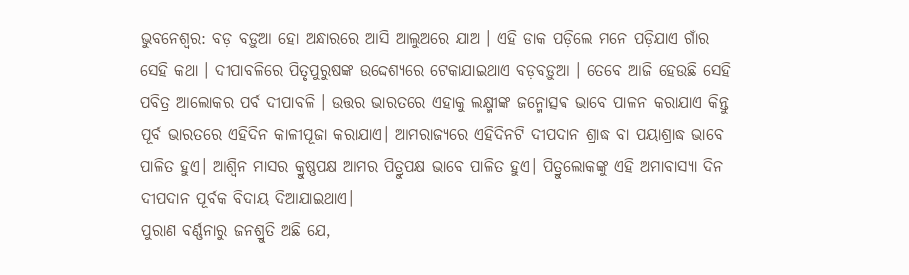ଭୁବନେଶ୍ୱର: ବଡ଼ ବଡ଼ୁଆ ହୋ ଅନ୍ଧାରରେ ଆସି ଆଲୁଅରେ ଯାଅ । ଏହି ଡାକ ପଡ଼ିଲେ ମନେ ପଡ଼ିଯାଏ ଗାଁର ସେହି କଥା । ଦୀପାବଳିରେ ପିତୃପୁରୁଷଙ୍କ ଉଦ୍ଦେଶ୍ୟରେ ଟେକାଯାଇଥାଏ ବଡ଼ବଡ଼ୁଆ । ତେବେ ଆଜି ହେଉଛି ସେହି ପବିତ୍ର ଆଲୋକର ପର୍ବ ଦୀପାବଳି । ଉତ୍ତର ଭାରତରେ ଏହାକୁ ଲକ୍ଷ୍ମୀଙ୍କ ଜନ୍ମୋତ୍ସଵ ଭାବେ ପାଳନ କରାଯାଏ କିନ୍ତୁ ପୂର୍ବ ଭାରତରେ ଏହିଦିନ କାଳୀପୂଜା କରାଯାଏ। ଆମରାଜ୍ୟରେ ଏହିଦିନଟି ଦୀପଦାନ ଶ୍ରାଦ୍ଧ ବା ପୟାଶ୍ରାଦ୍ଧ ଭାବେ ପାଳିତ ହୁଏ। ଆଶ୍ବିନ ମାସର କ୍ରୁଷ୍ଣପକ୍ଷ ଆମର ପିତ୍ରୁପକ୍ଷ ଭାବେ ପାଳିତ ହୁଏ। ପିତ୍ରୁଲୋକଙ୍କୁ ଏହି ଅମାବାସ୍ୟା ଦିନ ଦୀପଦାନ ପୂର୍ବକ ବିଦାୟ ଦିଆଯାଇଥାଏ।
ପୁରାଣ ବର୍ଣ୍ଣନାରୁ ଜନଶ୍ରୁତି ଅଛି ଯେ,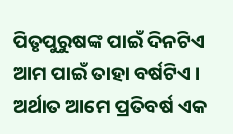ପିତୃପୁରୁଷଙ୍କ ପାଇଁ ଦିନଟିଏ ଆମ ପାଇଁ ତାହା ବର୍ଷଟିଏ । ଅର୍ଥାତ ଆମେ ପ୍ରତିବର୍ଷ ଏକ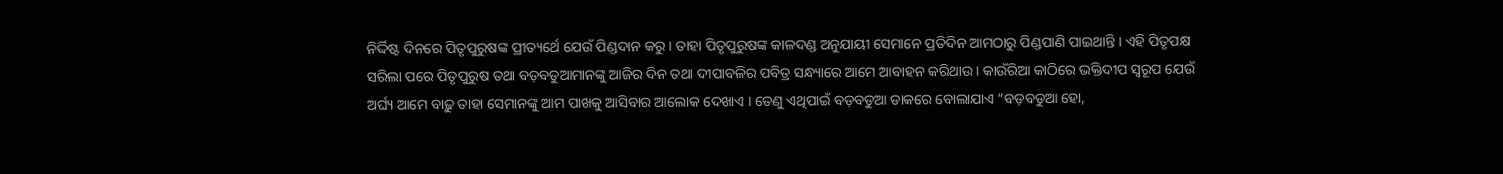ନିର୍ଦ୍ଦିଷ୍ଟ ଦିନରେ ପିତୃପୁରୁଷଙ୍କ ପ୍ରୀତ୍ୟର୍ଥେ ଯେଉଁ ପିଣ୍ଡଦାନ କରୁ । ତାହା ପିତୃପୁରୁଷଙ୍କ କାଳଦଣ୍ଡ ଅନୁଯାୟୀ ସେମାନେ ପ୍ରତିଦିନ ଆମଠାରୁ ପିଣ୍ଡପାଣି ପାଇଥାନ୍ତି । ଏହି ପିତୃପକ୍ଷ ସରିଲା ପରେ ପିତୃପୁରୁଷ ତଥା ବଡ଼ବଡୁଆମାନଙ୍କୁ ଆଜିର ଦିନ ତଥା ଦୀପାବଳିର ପବିତ୍ର ସନ୍ଧ୍ୟାରେ ଆମେ ଆବାହନ କରିଥାଉ । କାଉଁରିଆ କାଠିରେ ଭକ୍ତିଦୀପ ସ୍ୱରୂପ ଯେଉଁ ଅର୍ଘ୍ୟ ଆମେ ବାଢ଼ୁ ତାହା ସେମାନଙ୍କୁ ଆମ ପାଖକୁ ଆସିବାର ଆଲୋକ ଦେଖାଏ । ତେଣୁ ଏଥିପାଇଁ ବଡ଼ବଡୁଆ ଡାକରେ ବୋଲାଯାଏ “ବଡ଼ବଡୁଆ ହୋ,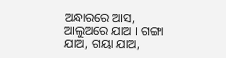ଅନ୍ଧାରରେ ଆସ, ଆଲୁଅରେ ଯାଅ । ଗଙ୍ଗା ଯାଅ, ଗୟା ଯାଅ,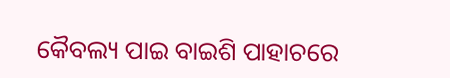କୈବଲ୍ୟ ପାଇ ବାଇଶି ପାହାଚରେ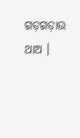ଗଡ଼ଗଡ଼ାଉ ଥାଅ ।